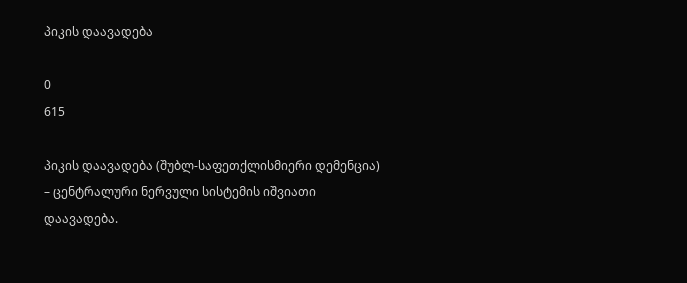პიკის დაავადება

0
615

პიკის დაავადება (შუბლ-საფეთქლისმიერი დემენცია) – ცენტრალური ნერვული სისტემის იშვიათი დაავადება.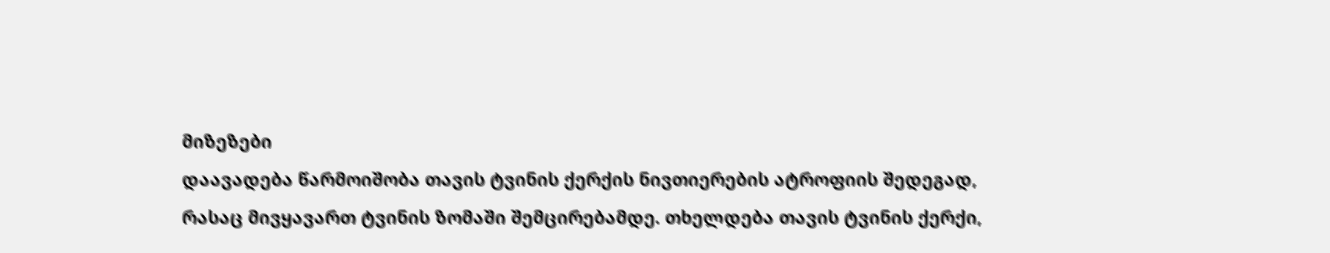მიზეზები
დაავადება წარმოიშობა თავის ტვინის ქერქის ნივთიერების ატროფიის შედეგად, რასაც მივყავართ ტვინის ზომაში შემცირებამდე. თხელდება თავის ტვინის ქერქი,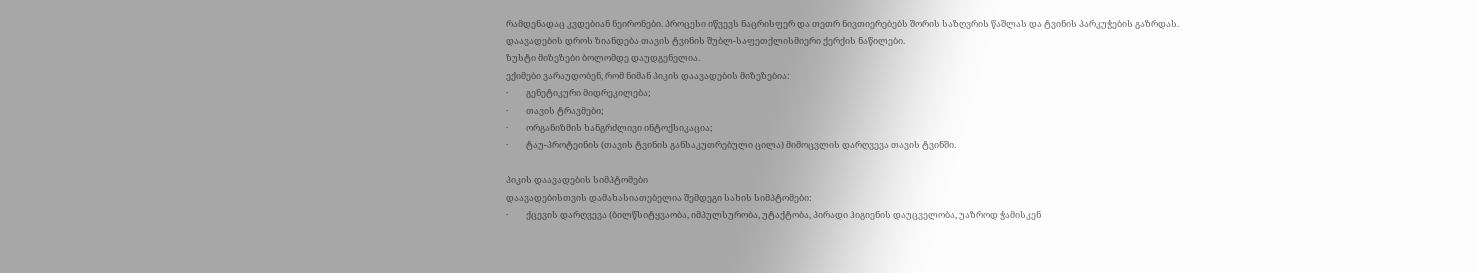რამდენადაც კვდებიან ნეირონები. პროცესი იწვევს ნაცრისფერ და თეთრ ნივთიერებებს შორის საზღვრის წაშლას და ტვინის პარკუჭების გაზრდას. დაავადების დროს ზიანდება თავის ტვინის შუბლ-საფეთქლისმიერი ქერქის ნაწილები.
ზუსტი მიზეზები ბოლომდე დაუდგენელია.
ექიმები ვარაუდობენ, რომ ნიმან პიკის დაავადების მიზეზებია:
·         გენეტიკური მიდრეკილება;
·         თავის ტრავმები;
·         ორგანიზმის ხანგრძლივი ინტოქსიკაცია;
·         ტაუ-პროტეინის (თავის ტვინის განსაკუთრებული ცილა) მიმოცვლის დარღვევა თავის ტვინში.

პიკის დაავადების სიმპტომები
დაავადებისთვის დამახასიათებელია შემდეგი სახის სიმპტომები:
·         ქცევის დარღვევა (ბილწსიტყვაობა, იმპულსურობა, უტაქტობა, პირადი ჰიგიენის დაუცველობა, უაზროდ ჭამისკენ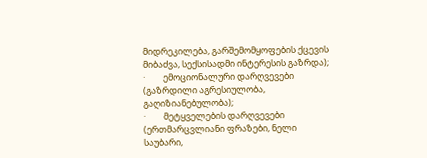მიდრეკილება, გარშემომყოფების ქცევის მიბაძვა, სექსისადმი ინტერესის გაზრდა);
·         ემოციონალური დარღვევები (გაზრდილი აგრესიულობა, გაღიზიანებულობა);
·         მეტყველების დარღვევები (ერთმარცვლიანი ფრაზები, ნელი საუბარი,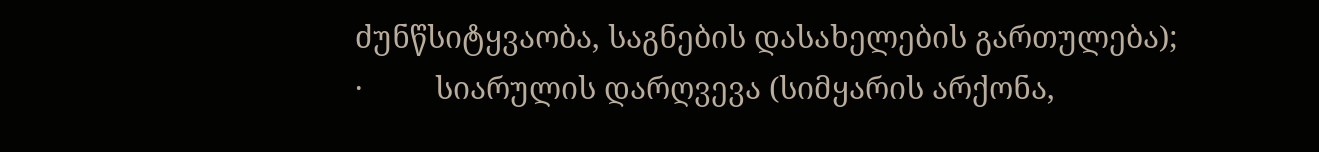ძუნწსიტყვაობა, საგნების დასახელების გართულება);
·         სიარულის დარღვევა (სიმყარის არქონა,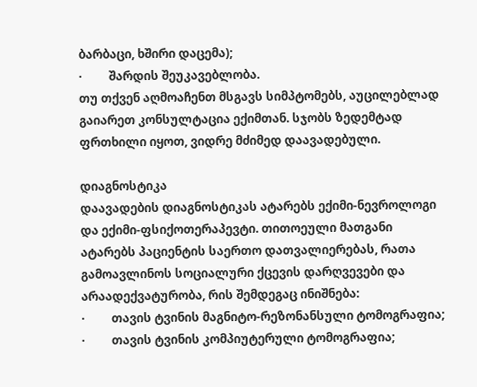ბარბაცი, ხშირი დაცემა);
·         შარდის შეუკავებლობა.
თუ თქვენ აღმოაჩენთ მსგავს სიმპტომებს, აუცილებლად გაიარეთ კონსულტაცია ექიმთან. სჯობს ზედემტად ფრთხილი იყოთ, ვიდრე მძიმედ დაავადებული.

დიაგნოსტიკა
დაავადების დიაგნოსტიკას ატარებს ექიმი-ნევროლოგი და ექიმი-ფსიქოთერაპევტი. თითოეული მათგანი ატარებს პაციენტის საერთო დათვალიერებას, რათა გამოავლინოს სოციალური ქცევის დარღვევები და არაადექვატურობა, რის შემდეგაც ინიშნება:
·         თავის ტვინის მაგნიტო-რეზონანსული ტომოგრაფია;
·         თავის ტვინის კომპიუტერული ტომოგრაფია;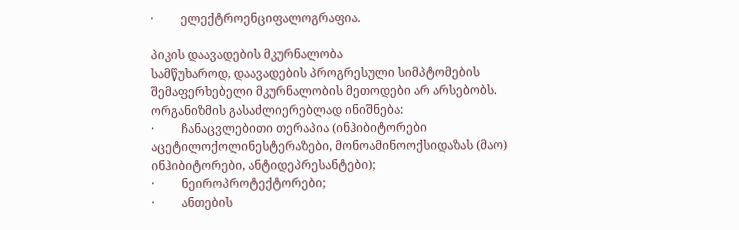·         ელექტროენციფალოგრაფია.

პიკის დაავადების მკურნალობა
სამწუხაროდ, დაავადების პროგრესული სიმპტომების შემაფერხებელი მკურნალობის მეთოდები არ არსებობს.
ორგანიზმის გასაძლიერებლად ინიშნება:
·         ჩანაცვლებითი თერაპია (ინჰიბიტორები აცეტილოქოლინესტერაზები, მონოამინოოქსიდაზას (მაო) ინჰიბიტორები, ანტიდეპრესანტები);
·         ნეიროპროტექტორები;
·         ანთების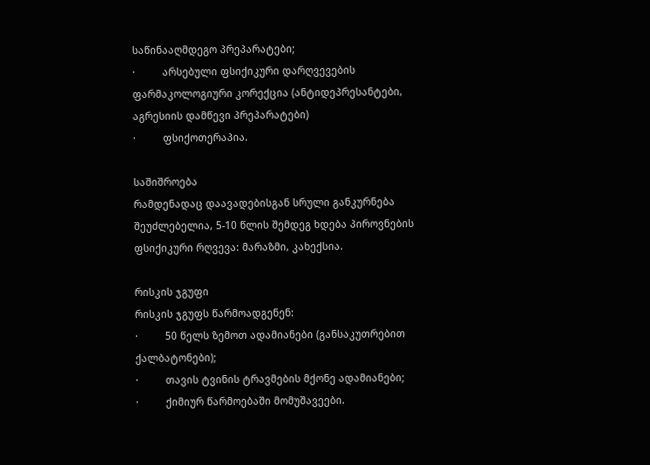საწინააღმდეგო პრეპარატები;
·         არსებული ფსიქიკური დარღვევების ფარმაკოლოგიური კორექცია (ანტიდეპრესანტები, აგრესიის დამწევი პრეპარატები)
·         ფსიქოთერაპია.

საშიშროება
რამდენადაც დაავადებისგან სრული განკურნება შეუძლებელია, 5-10 წლის შემდეგ ხდება პიროვნების ფსიქიკური რღვევა: მარაზმი, კახექსია.

რისკის ჯგუფი
რისკის ჯგუფს წარმოადგენენ:
·         50 წელს ზემოთ ადამიანები (განსაკუთრებით ქალბატონები);
·         თავის ტვინის ტრავმების მქონე ადამიანები;
·         ქიმიურ წარმოებაში მომუშავეები.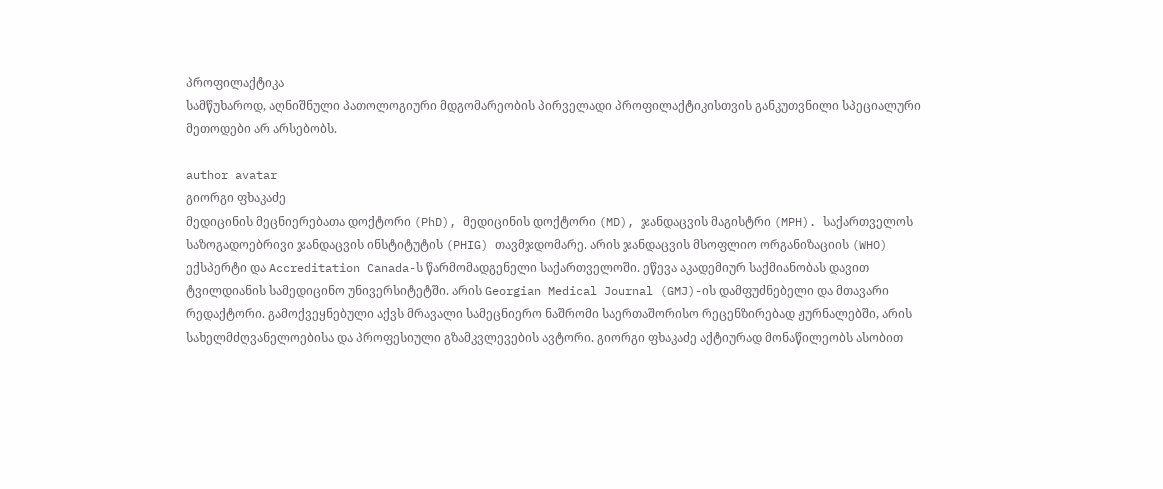პროფილაქტიკა
სამწუხაროდ, აღნიშნული პათოლოგიური მდგომარეობის პირველადი პროფილაქტიკისთვის განკუთვნილი სპეციალური მეთოდები არ არსებობს.

author avatar
გიორგი ფხაკაძე
მედიცინის მეცნიერებათა დოქტორი (PhD), მედიცინის დოქტორი (MD), ჯანდაცვის მაგისტრი (MPH). საქართველოს საზოგადოებრივი ჯანდაცვის ინსტიტუტის (PHIG) თავმჯდომარე. არის ჯანდაცვის მსოფლიო ორგანიზაციის (WHO) ექსპერტი და Accreditation Canada-ს წარმომადგენელი საქართველოში. ეწევა აკადემიურ საქმიანობას დავით ტვილდიანის სამედიცინო უნივერსიტეტში. არის Georgian Medical Journal (GMJ)-ის დამფუძნებელი და მთავარი რედაქტორი. გამოქვეყნებული აქვს მრავალი სამეცნიერო ნაშრომი საერთაშორისო რეცენზირებად ჟურნალებში, არის სახელმძღვანელოებისა და პროფესიული გზამკვლევების ავტორი. გიორგი ფხაკაძე აქტიურად მონაწილეობს ასობით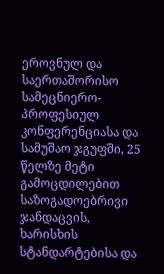ეროვნულ და საერთაშორისო სამეცნიერო-პროფესიულ კონფერენციასა და სამუშაო ჯგუფში, 25 წელზე მეტი გამოცდილებით საზოგადოებრივი ჯანდაცვის, ხარისხის სტანდარტებისა და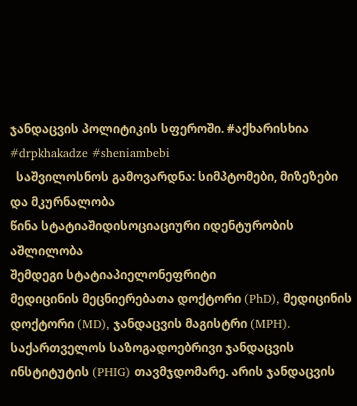ჯანდაცვის პოლიტიკის სფეროში. #აქხარისხია #drpkhakadze #sheniambebi
  საშვილოსნოს გამოვარდნა: სიმპტომები, მიზეზები და მკურნალობა
წინა სტატიაშიდისოციაციური იდენტურობის აშლილობა
შემდეგი სტატიაპიელონეფრიტი
მედიცინის მეცნიერებათა დოქტორი (PhD), მედიცინის დოქტორი (MD), ჯანდაცვის მაგისტრი (MPH). საქართველოს საზოგადოებრივი ჯანდაცვის ინსტიტუტის (PHIG) თავმჯდომარე. არის ჯანდაცვის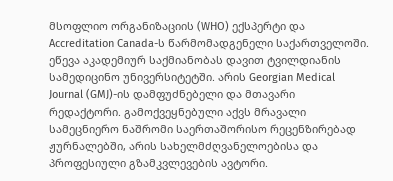მსოფლიო ორგანიზაციის (WHO) ექსპერტი და Accreditation Canada-ს წარმომადგენელი საქართველოში. ეწევა აკადემიურ საქმიანობას დავით ტვილდიანის სამედიცინო უნივერსიტეტში. არის Georgian Medical Journal (GMJ)-ის დამფუძნებელი და მთავარი რედაქტორი. გამოქვეყნებული აქვს მრავალი სამეცნიერო ნაშრომი საერთაშორისო რეცენზირებად ჟურნალებში, არის სახელმძღვანელოებისა და პროფესიული გზამკვლევების ავტორი.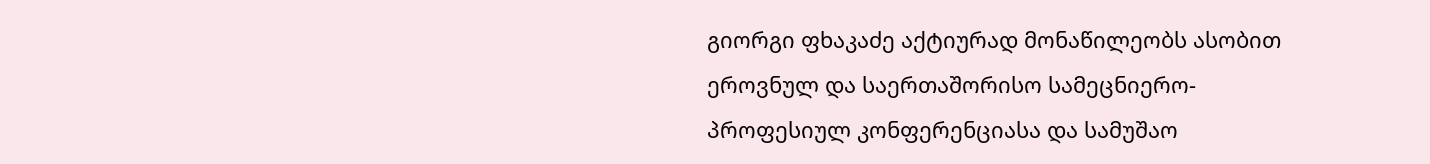გიორგი ფხაკაძე აქტიურად მონაწილეობს ასობით ეროვნულ და საერთაშორისო სამეცნიერო-პროფესიულ კონფერენციასა და სამუშაო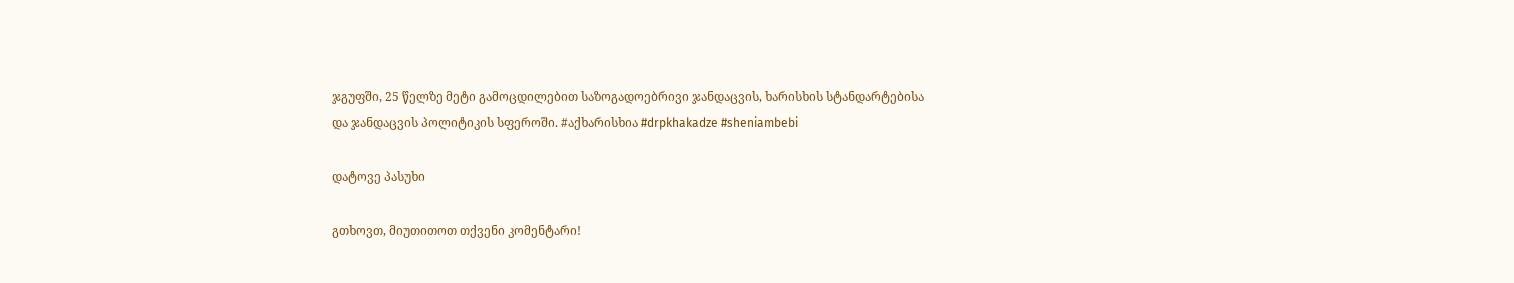ჯგუფში, 25 წელზე მეტი გამოცდილებით საზოგადოებრივი ჯანდაცვის, ხარისხის სტანდარტებისა და ჯანდაცვის პოლიტიკის სფეროში. #აქხარისხია #drpkhakadze #sheniambebi

დატოვე პასუხი

გთხოვთ, მიუთითოთ თქვენი კომენტარი!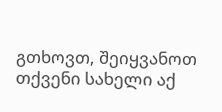გთხოვთ, შეიყვანოთ თქვენი სახელი აქ